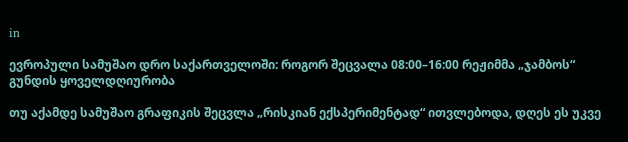in

ევროპული სამუშაო დრო საქართველოში: როგორ შეცვალა 08:00–16:00 რეჟიმმა „ჯამბოს“ გუნდის ყოველდღიურობა

თუ აქამდე სამუშაო გრაფიკის შეცვლა „რისკიან ექსპერიმენტად“ ითვლებოდა, დღეს ეს უკვე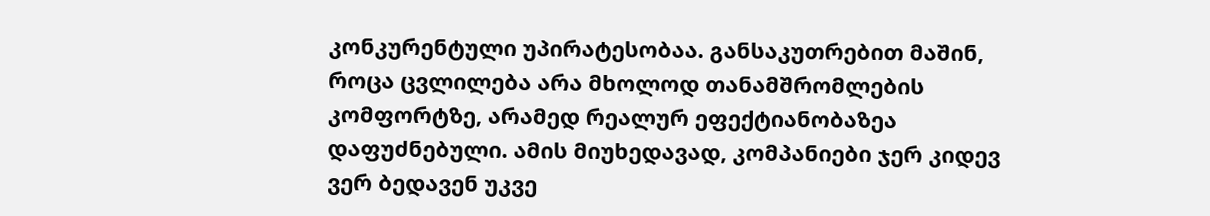კონკურენტული უპირატესობაა. განსაკუთრებით მაშინ, როცა ცვლილება არა მხოლოდ თანამშრომლების კომფორტზე, არამედ რეალურ ეფექტიანობაზეა დაფუძნებული. ამის მიუხედავად, კომპანიები ჯერ კიდევ ვერ ბედავენ უკვე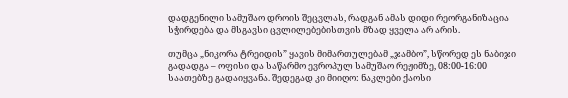დადგენილი სამუშაო დროის შეცვლას, რადგან ამას დიდი რეორგანიზაცია სჭირდება და მსგავსი ცვლილებებისთვის მზად ყველა არ არის.

თუმცა „ნიკორა ტრეიდის” ყავის მიმართულებამ „ჯამბო”, სწორედ ეს ნაბიჯი გადადგა – ოფისი და საწარმო ევროპულ სამუშაო რეჟიმზე, 08:00-16:00 საათებზე გადაიყვანა. შედეგად კი მიიღო: ნაკლები ქაოსი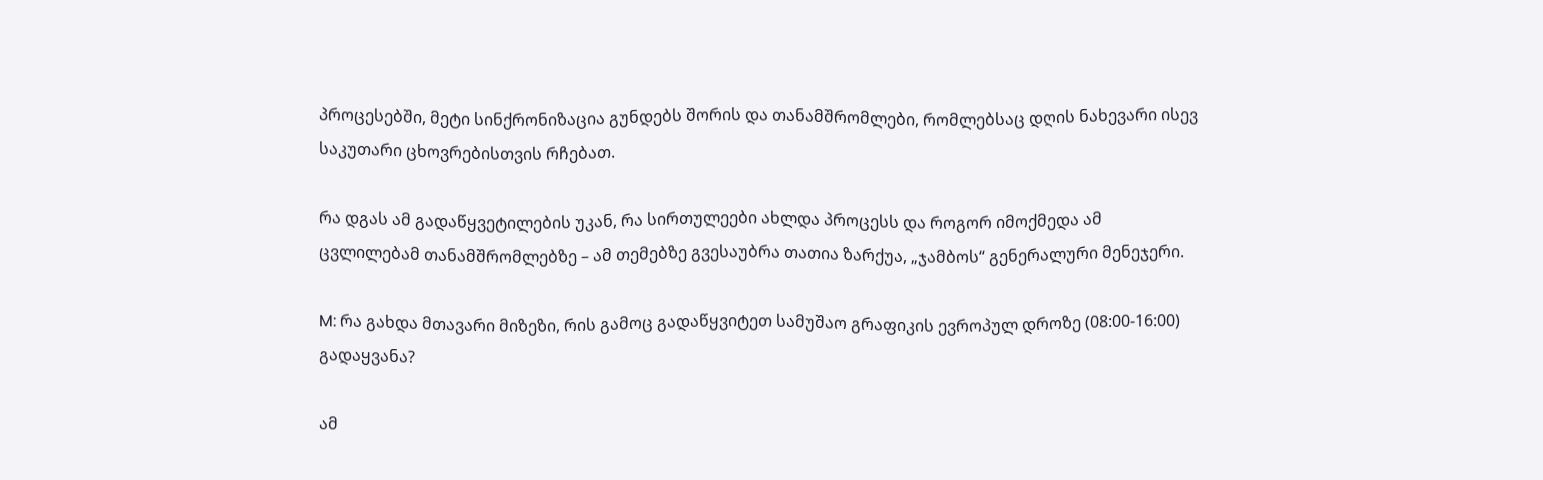პროცესებში, მეტი სინქრონიზაცია გუნდებს შორის და თანამშრომლები, რომლებსაც დღის ნახევარი ისევ საკუთარი ცხოვრებისთვის რჩებათ.

რა დგას ამ გადაწყვეტილების უკან, რა სირთულეები ახლდა პროცესს და როგორ იმოქმედა ამ ცვლილებამ თანამშრომლებზე – ამ თემებზე გვესაუბრა თათია ზარქუა, „ჯამბოს“ გენერალური მენეჯერი.

M: რა გახდა მთავარი მიზეზი, რის გამოც გადაწყვიტეთ სამუშაო გრაფიკის ევროპულ დროზე (08:00-16:00) გადაყვანა?

ამ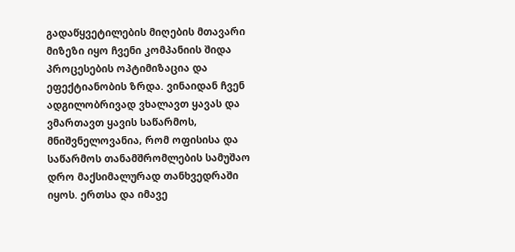გადაწყვეტილების მიღების მთავარი მიზეზი იყო ჩვენი კომპანიის შიდა პროცესების ოპტიმიზაცია და ეფექტიანობის ზრდა. ვინაიდან ჩვენ ადგილობრივად ვხალავთ ყავას და ვმართავთ ყავის საწარმოს, მნიშვნელოვანია, რომ ოფისისა და საწარმოს თანამშრომლების სამუშაო დრო მაქსიმალურად თანხვედრაში იყოს. ერთსა და იმავე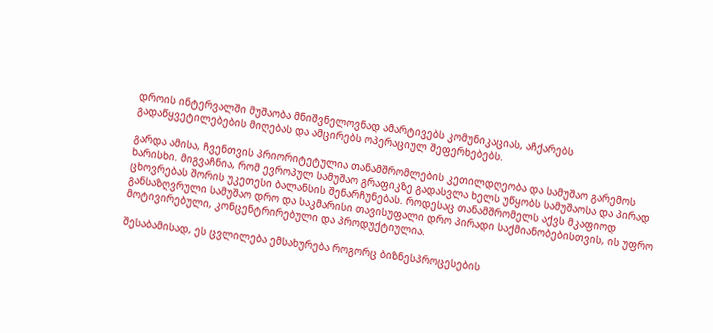დროის ინტერვალში მუშაობა მნიშვნელოვნად ამარტივებს კომუნიკაციას, აჩქარებს გადაწყვეტილებების მიღებას და ამცირებს ოპერაციულ შეფერხებებს.

გარდა ამისა, ჩვენთვის პრიორიტეტულია თანამშრომლების კეთილდღეობა და სამუშაო გარემოს ხარისხი. მიგვაჩნია, რომ ევროპულ სამუშაო გრაფიკზე გადასვლა ხელს უწყობს სამუშაოსა და პირად ცხოვრებას შორის უკეთესი ბალანსის შენარჩუნებას. როდესაც თანამშრომელს აქვს მკაფიოდ განსაზღვრული სამუშაო დრო და საკმარისი თავისუფალი დრო პირადი საქმიანობებისთვის, ის უფრო მოტივირებული, კონცენტრირებული და პროდუქტიულია.

შესაბამისად, ეს ცვლილება ემსახურება როგორც ბიზნესპროცესების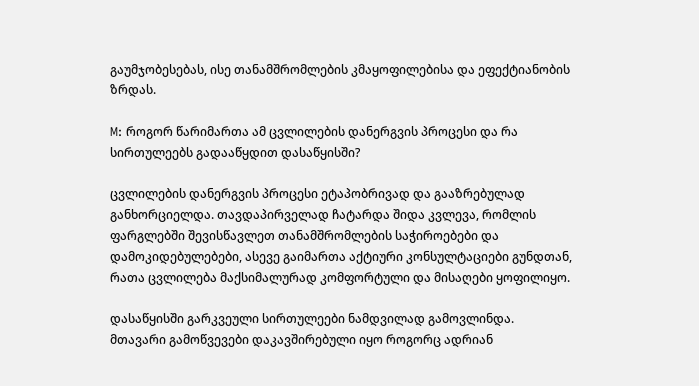გაუმჯობესებას, ისე თანამშრომლების კმაყოფილებისა და ეფექტიანობის ზრდას.

M: როგორ წარიმართა ამ ცვლილების დანერგვის პროცესი და რა სირთულეებს გადააწყდით დასაწყისში?

ცვლილების დანერგვის პროცესი ეტაპობრივად და გააზრებულად განხორციელდა. თავდაპირველად ჩატარდა შიდა კვლევა, რომლის ფარგლებში შევისწავლეთ თანამშრომლების საჭიროებები და დამოკიდებულებები, ასევე გაიმართა აქტიური კონსულტაციები გუნდთან, რათა ცვლილება მაქსიმალურად კომფორტული და მისაღები ყოფილიყო.

დასაწყისში გარკვეული სირთულეები ნამდვილად გამოვლინდა. მთავარი გამოწვევები დაკავშირებული იყო როგორც ადრიან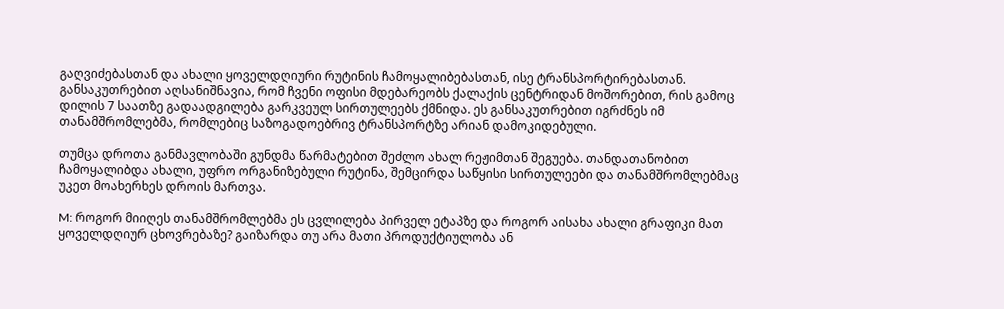გაღვიძებასთან და ახალი ყოველდღიური რუტინის ჩამოყალიბებასთან, ისე ტრანსპორტირებასთან. განსაკუთრებით აღსანიშნავია, რომ ჩვენი ოფისი მდებარეობს ქალაქის ცენტრიდან მოშორებით, რის გამოც დილის 7 საათზე გადაადგილება გარკვეულ სირთულეებს ქმნიდა. ეს განსაკუთრებით იგრძნეს იმ თანამშრომლებმა, რომლებიც საზოგადოებრივ ტრანსპორტზე არიან დამოკიდებული.

თუმცა დროთა განმავლობაში გუნდმა წარმატებით შეძლო ახალ რეჟიმთან შეგუება. თანდათანობით ჩამოყალიბდა ახალი, უფრო ორგანიზებული რუტინა, შემცირდა საწყისი სირთულეები და თანამშრომლებმაც უკეთ მოახერხეს დროის მართვა.

M: როგორ მიიღეს თანამშრომლებმა ეს ცვლილება პირველ ეტაპზე და როგორ აისახა ახალი გრაფიკი მათ ყოველდღიურ ცხოვრებაზე? გაიზარდა თუ არა მათი პროდუქტიულობა ან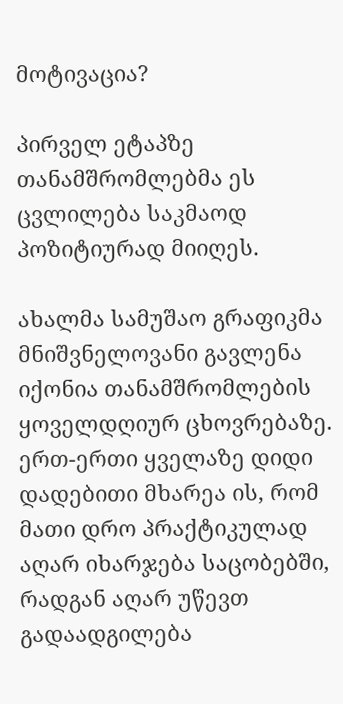მოტივაცია?

პირველ ეტაპზე თანამშრომლებმა ეს ცვლილება საკმაოდ პოზიტიურად მიიღეს.

ახალმა სამუშაო გრაფიკმა მნიშვნელოვანი გავლენა იქონია თანამშრომლების ყოველდღიურ ცხოვრებაზე. ერთ-ერთი ყველაზე დიდი დადებითი მხარეა ის, რომ მათი დრო პრაქტიკულად აღარ იხარჯება საცობებში, რადგან აღარ უწევთ გადაადგილება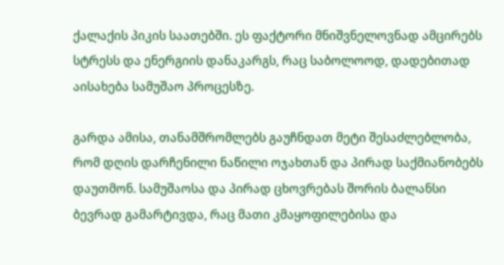ქალაქის პიკის საათებში. ეს ფაქტორი მნიშვნელოვნად ამცირებს სტრესს და ენერგიის დანაკარგს, რაც საბოლოოდ, დადებითად აისახება სამუშაო პროცესზე.

გარდა ამისა, თანამშრომლებს გაუჩნდათ მეტი შესაძლებლობა, რომ დღის დარჩენილი ნაწილი ოჯახთან და პირად საქმიანობებს დაუთმონ. სამუშაოსა და პირად ცხოვრებას შორის ბალანსი ბევრად გამარტივდა, რაც მათი კმაყოფილებისა და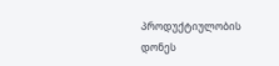პროდუქტიულობის დონეს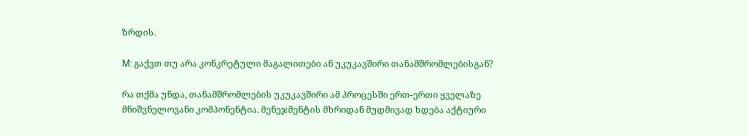ზრდის.

M: გაქვთ თუ არა კონკრეტული მაგალითები ან უკუკავშირი თანამშრომლებისგან?

რა თქმა უნდა, თანამშრომლების უკუკავშირი ამ პროცესში ერთ-ერთი ყველაზე მნიშვნელოვანი კომპონენტია. მენეჯმენტის მხრიდან მუდმივად ხდება აქტიური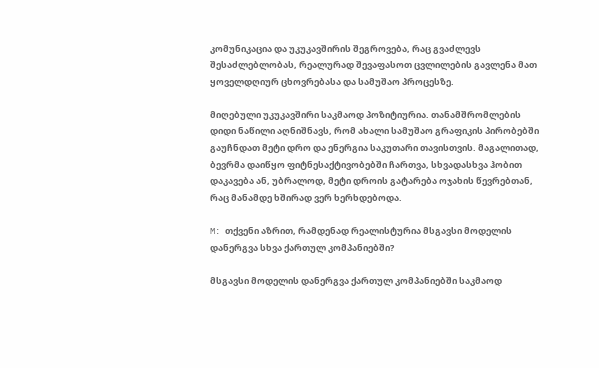კომუნიკაცია და უკუკავშირის შეგროვება, რაც გვაძლევს შესაძლებლობას, რეალურად შევაფასოთ ცვლილების გავლენა მათ ყოველდღიურ ცხოვრებასა და სამუშაო პროცესზე.

მიღებული უკუკავშირი საკმაოდ პოზიტიურია. თანამშრომლების დიდი ნაწილი აღნიშნავს, რომ ახალი სამუშაო გრაფიკის პირობებში გაუჩნდათ მეტი დრო და ენერგია საკუთარი თავისთვის. მაგალითად, ბევრმა დაიწყო ფიტნესაქტივობებში ჩართვა, სხვადასხვა ჰობით დაკავება ან, უბრალოდ, მეტი დროის გატარება ოჯახის წევრებთან, რაც მანამდე ხშირად ვერ ხერხდებოდა.

M: თქვენი აზრით, რამდენად რეალისტურია მსგავსი მოდელის დანერგვა სხვა ქართულ კომპანიებში?

მსგავსი მოდელის დანერგვა ქართულ კომპანიებში საკმაოდ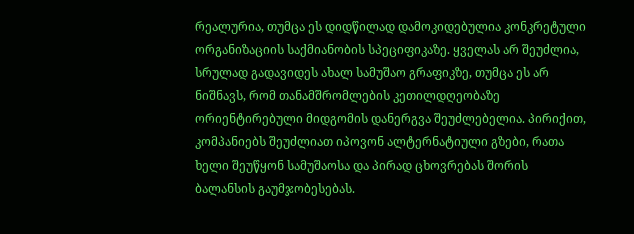რეალურია, თუმცა ეს დიდწილად დამოკიდებულია კონკრეტული ორგანიზაციის საქმიანობის სპეციფიკაზე. ყველას არ შეუძლია, სრულად გადავიდეს ახალ სამუშაო გრაფიკზე, თუმცა ეს არ ნიშნავს, რომ თანამშრომლების კეთილდღეობაზე ორიენტირებული მიდგომის დანერგვა შეუძლებელია. პირიქით, კომპანიებს შეუძლიათ იპოვონ ალტერნატიული გზები, რათა ხელი შეუწყონ სამუშაოსა და პირად ცხოვრებას შორის ბალანსის გაუმჯობესებას.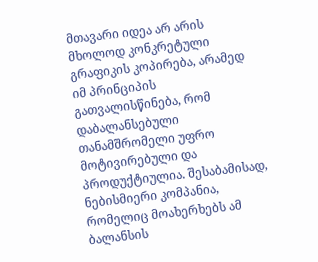მთავარი იდეა არ არის მხოლოდ კონკრეტული გრაფიკის კოპირება, არამედ იმ პრინციპის გათვალისწინება, რომ დაბალანსებული თანამშრომელი უფრო მოტივირებული და პროდუქტიულია. შესაბამისად, ნებისმიერი კომპანია, რომელიც მოახერხებს ამ ბალანსის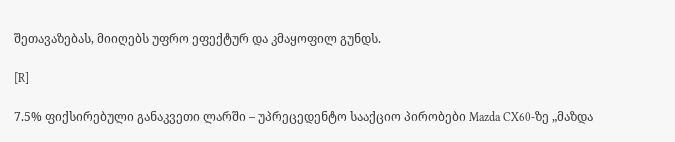შეთავაზებას, მიიღებს უფრო ეფექტურ და კმაყოფილ გუნდს.

[R]

7.5% ფიქსირებული განაკვეთი ლარში – უპრეცედენტო სააქციო პირობები Mazda CX60-ზე „მაზდა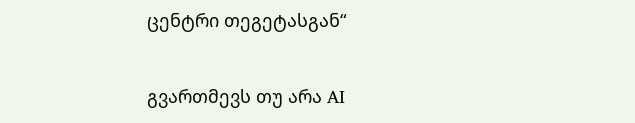ცენტრი თეგეტასგან“

გვართმევს თუ არა AI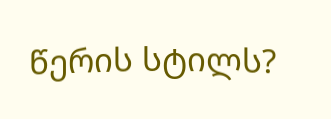წერის სტილს?